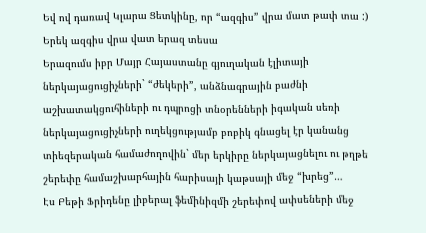Եվ ով դառավ Կլարա Ցետկինը, որ “ազգիս” վրա մատ թափ տա :)
Երեկ ազգիս վրա վատ երազ տեսա
Երազումս իբր Մայր Հայաստանը գյուղական էլիտայի ներկայացուցիչների` “ժեկերի”, անձնագրային բաժնի աշխատակցուհիների ու դպրոցի տնօրենների իգական սեռի ներկայացուցիչների ուղեկցությամբ բոբիկ գնացել էր կանանց տիեզերական համաժողովին` մեր երկիրը ներկայացնելու ու թղթե շերեփը համաշխարհային հարիսայի կաթսայի մեջ “խրեց”…
Էս Բեթի Ֆրիդենը լիբերալ ֆեմինիզմի շերեփով ափսեների մեջ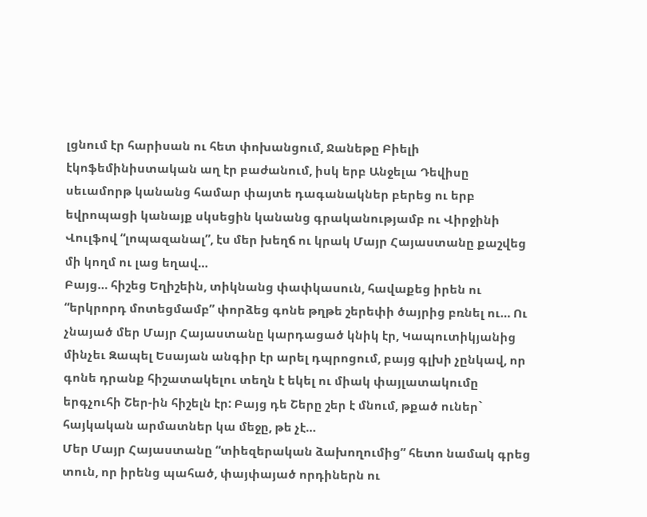լցնում էր հարիսան ու հետ փոխանցում, Ջանեթը Բիելի էկոֆեմինիստական աղ էր բաժանում, իսկ երբ Անջելա Դեվիսը սեւամորթ կանանց համար փայտե դագանակներ բերեց ու երբ եվրոպացի կանայք սկսեցին կանանց գրականությամբ ու Վիրջինի Վուլֆով “լոպազանալ”, էս մեր խեղճ ու կրակ Մայր Հայաստանը քաշվեց մի կողմ ու լաց եղավ…
Բայց… հիշեց Եղիշեին, տիկնանց փափկասուն, հավաքեց իրեն ու “երկրորդ մոտեցմամբ” փորձեց գոնե թղթե շերեփի ծայրից բռնել ու… Ու չնայած մեր Մայր Հայաստանը կարդացած կնիկ էր, Կապուտիկյանից մինչեւ Զապել Եսայան անգիր էր արել դպրոցում, բայց գլխի չընկավ, որ գոնե դրանք հիշատակելու տեղն է եկել ու միակ փայլատակումը երգչուհի Շեր-ին հիշելն էր: Բայց դե Շերը շեր է մնում, թքած ուներ` հայկական արմատներ կա մեջը, թե չէ…
Մեր Մայր Հայաստանը “տիեզերական ձախողումից” հետո նամակ գրեց տուն, որ իրենց պահած, փայփայած որդիներն ու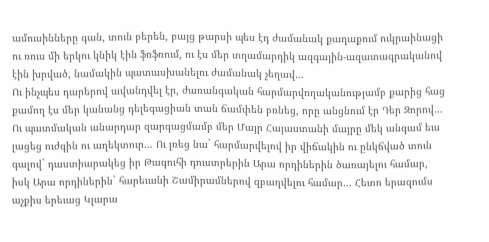ամուսինները գան, տուն բերեն, բայց թարսի պես էդ ժամանակ քաղաքում ուկրաինացի ու ռուս մի երկու կնիկ էին ֆռֆռում, ու էս մեր տղամարդիկ ազգային-ազատագրականով էին խրված, նամակին պատասխանելու ժամանակ չեղավ…
Ու ինչպես դարերով ավանդվել էր, ժառանգական հարմարվողականությամբ քարից հաց քամող էս մեր կանանց դելեգացիան տան ճամփեն բռնեց, որը անցնում էր Դեր Զորով… Ու պատմական անարդար զարգացմամբ մեր Մայր Հայաստանի մայրը մեկ անգամ եւս լացեց ուժգին ու աղեկտուր… Ու լռեց նա` հարմարվելով իր վիճակին ու ընկճված տուն գալով` դաստիարակեց իր Թագուհի դուստրերին Արա որդիներին ծառայելու համար, իսկ Արա որդիներին` հարեւանի Շամիրամներով զբաղվելու համար… Հետո երազումս աչքիս երեւաց Կլարա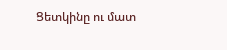Ցետկինը ու մատ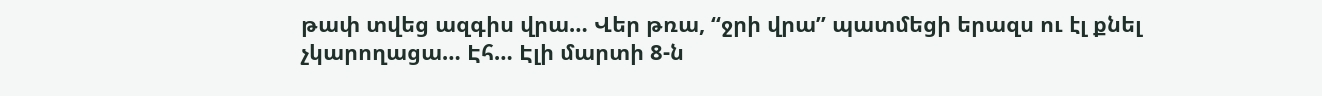թափ տվեց ազգիս վրա… Վեր թռա, “ջրի վրա” պատմեցի երազս ու էլ քնել չկարողացա… Էհ… Էլի մարտի 8-ն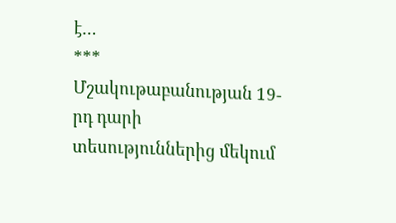է…
***
Մշակութաբանության 19-րդ դարի տեսություններից մեկում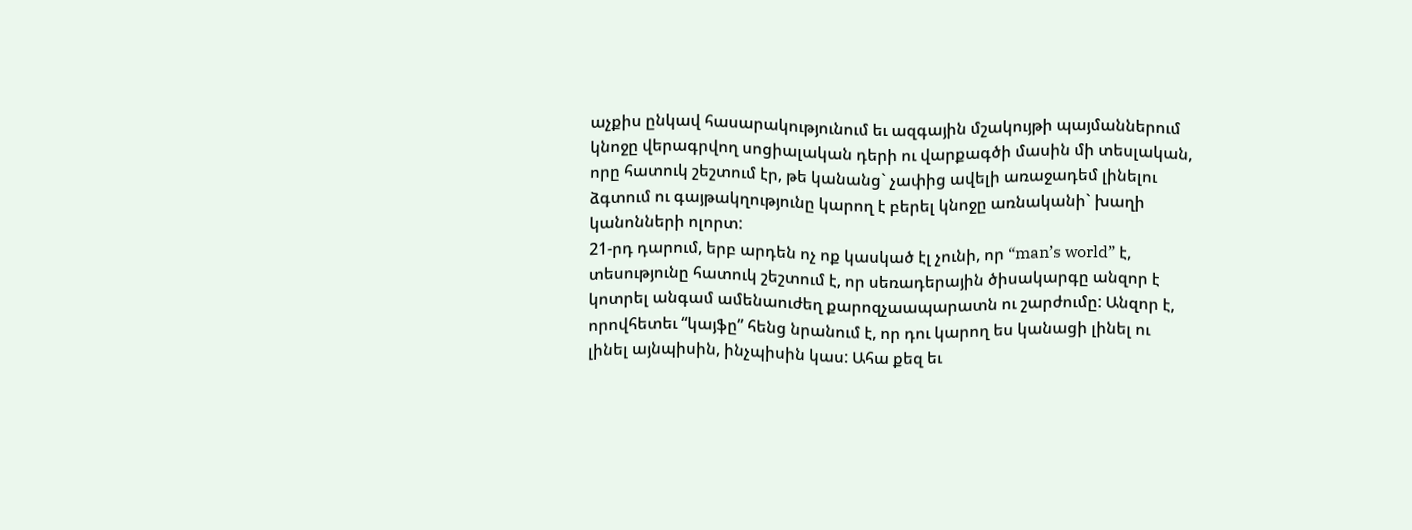աչքիս ընկավ հասարակությունում եւ ազգային մշակույթի պայմաններում կնոջը վերագրվող սոցիալական դերի ու վարքագծի մասին մի տեսլական, որը հատուկ շեշտում էր, թե կանանց` չափից ավելի առաջադեմ լինելու ձգտում ու գայթակղությունը կարող է բերել կնոջը առնականի` խաղի կանոնների ոլորտ:
21-րդ դարում, երբ արդեն ոչ ոք կասկած էլ չունի, որ “man’s world” է, տեսությունը հատուկ շեշտում է, որ սեռադերային ծիսակարգը անզոր է կոտրել անգամ ամենաուժեղ քարոզչաապարատն ու շարժումը: Անզոր է, որովհետեւ “կայֆը” հենց նրանում է, որ դու կարող ես կանացի լինել ու լինել այնպիսին, ինչպիսին կաս: Ահա քեզ եւ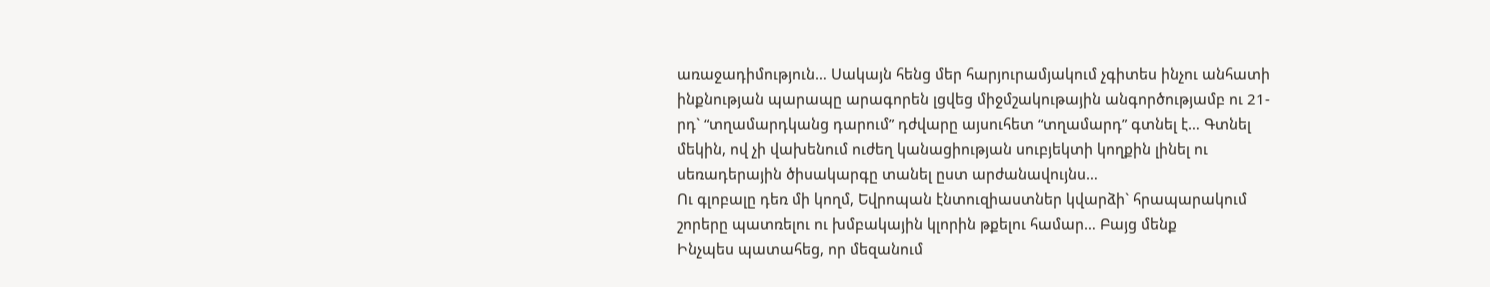առաջադիմություն… Սակայն հենց մեր հարյուրամյակում չգիտես ինչու անհատի ինքնության պարապը արագորեն լցվեց միջմշակութային անգործությամբ ու 21-րդ` “տղամարդկանց դարում” դժվարը այսուհետ “տղամարդ” գտնել է… Գտնել մեկին, ով չի վախենում ուժեղ կանացիության սուբյեկտի կողքին լինել ու սեռադերային ծիսակարգը տանել ըստ արժանավույնս…
Ու գլոբալը դեռ մի կողմ, Եվրոպան էնտուզիաստներ կվարձի` հրապարակում շորերը պատռելու ու խմբակային կլորին թքելու համար… Բայց մենք
Ինչպես պատահեց, որ մեզանում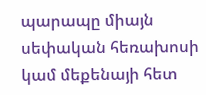պարապը միայն սեփական հեռախոսի կամ մեքենայի հետ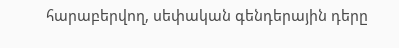հարաբերվող, սեփական գենդերային դերը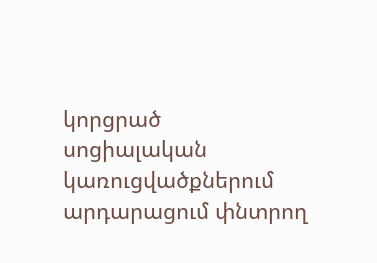կորցրած սոցիալական կառուցվածքներում արդարացում փնտրող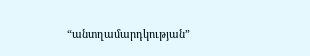“անտղամարդկության”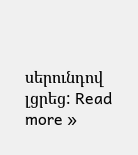սերունդով լցրեց: Read more »